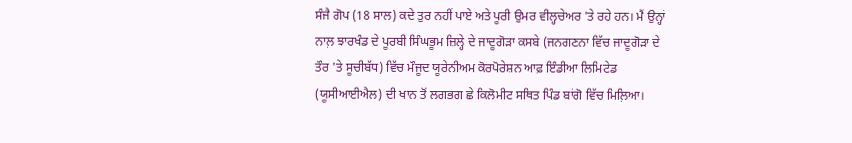ਸੰਜੈ ਗੋਪ (18 ਸਾਲ) ਕਦੇ ਤੁਰ ਨਹੀਂ ਪਾਏ ਅਤੇ ਪੂਰੀ ਉਮਰ ਵੀਲ੍ਹਚੇਅਰ 'ਤੇ ਰਹੇ ਹਨ। ਮੈਂ ਉਨ੍ਹਾਂ ਨਾਲ਼ ਝਾਰਖੰਡ ਦੇ ਪੂਰਬੀ ਸਿੰਘਭੂਮ ਜ਼ਿਲ੍ਹੇ ਦੇ ਜਾਦੂਗੋੜਾ ਕਸਬੇ (ਜਨਗਣਨਾ ਵਿੱਚ ਜਾਦੂਗੋੜਾ ਦੇ ਤੌਰ 'ਤੇ ਸੂਚੀਬੱਧ) ਵਿੱਚ ਮੌਜੂਦ ਯੂਰੇਨੀਅਮ ਕੋਰਪੋਰੇਸ਼ਨ ਆਫ਼ ਇੰਡੀਆ ਲਿਮਿਟੇਡ (ਯੂਸੀਆਈਐਲ) ਦੀ ਖਾਨ ਤੋਂ ਲਗਭਗ ਛੇ ਕਿਲੋਮੀਟ ਸਥਿਤ ਪਿੰਡ ਬਾਂਗੋ ਵਿੱਚ ਮਿਲ਼ਿਆ।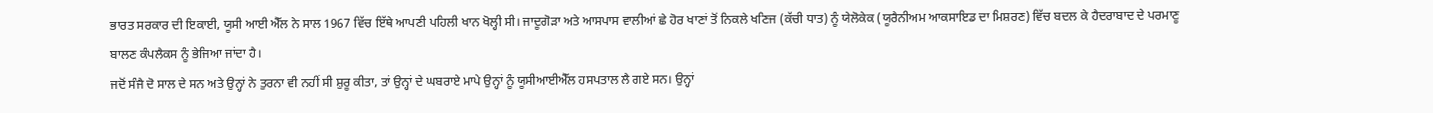ਭਾਰਤ ਸਰਕਾਰ ਦੀ ਇਕਾਈ, ਯੂਸੀ ਆਈ ਐੱਲ ਨੇ ਸਾਲ 1967 ਵਿੱਚ ਇੱਥੇ ਆਪਣੀ ਪਹਿਲੀ ਖਾਨ ਖੋਲ੍ਹੀ ਸੀ। ਜਾਦੂਗੋੜਾ ਅਤੇ ਆਸਪਾਸ ਵਾਲੀਆਂ ਛੇ ਹੋਰ ਖਾਣਾਂ ਤੋਂ ਨਿਕਲੇ ਖਣਿਜ (ਕੱਚੀ ਧਾਤ) ਨੂੰ ਯੇਲੋਕੇਕ (ਯੂਰੈਨੀਅਮ ਆਕਸਾਇਡ ਦਾ ਮਿਸ਼ਰਣ) ਵਿੱਚ ਬਦਲ ਕੇ ਹੈਦਰਾਬਾਦ ਦੇ ਪਰਮਾਣੂ ਬਾਲਣ ਕੰਪਲੈਕਸ ਨੂੰ ਭੇਜਿਆ ਜਾਂਦਾ ਹੈ।
ਜਦੋਂ ਸੰਜੈ ਦੋ ਸਾਲ ਦੇ ਸਨ ਅਤੇ ਉਨ੍ਹਾਂ ਨੇ ਤੁਰਨਾ ਵੀ ਨਹੀਂ ਸੀ ਸ਼ੁਰੂ ਕੀਤਾ, ਤਾਂ ਉਨ੍ਹਾਂ ਦੇ ਘਬਰਾਏ ਮਾਪੇ ਉਨ੍ਹਾਂ ਨੂੰ ਯੂਸੀਆਈਐੱਲ ਹਸਪਤਾਲ ਲੈ ਗਏ ਸਨ। ਉਨ੍ਹਾਂ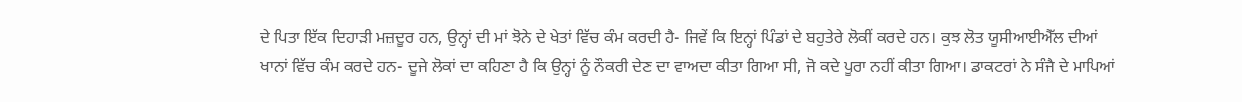ਦੇ ਪਿਤਾ ਇੱਕ ਦਿਹਾੜੀ ਮਜ਼ਦੂਰ ਹਨ, ਉਨ੍ਹਾਂ ਦੀ ਮਾਂ ਝੋਨੇ ਦੇ ਖੇਤਾਂ ਵਿੱਚ ਕੰਮ ਕਰਦੀ ਹੈ- ਜਿਵੇਂ ਕਿ ਇਨ੍ਹਾਂ ਪਿੰਡਾਂ ਦੇ ਬਹੁਤੇਰੇ ਲੋਕੀਂ ਕਰਦੇ ਹਨ। ਕੁਝ ਲੋਤ ਯੂਸੀਆਈਐੱਲ ਦੀਆਂ ਖਾਨਾਂ ਵਿੱਚ ਕੰਮ ਕਰਦੇ ਹਨ- ਦੂਜੇ ਲੋਕਾਂ ਦਾ ਕਹਿਣਾ ਹੈ ਕਿ ਉਨ੍ਹਾਂ ਨੂੰ ਨੌਕਰੀ ਦੇਣ ਦਾ ਵਾਅਦਾ ਕੀਤਾ ਗਿਆ ਸੀ, ਜੋ ਕਦੇ ਪੂਰਾ ਨਹੀਂ ਕੀਤਾ ਗਿਆ। ਡਾਕਟਰਾਂ ਨੇ ਸੰਜੈ ਦੇ ਮਾਪਿਆਂ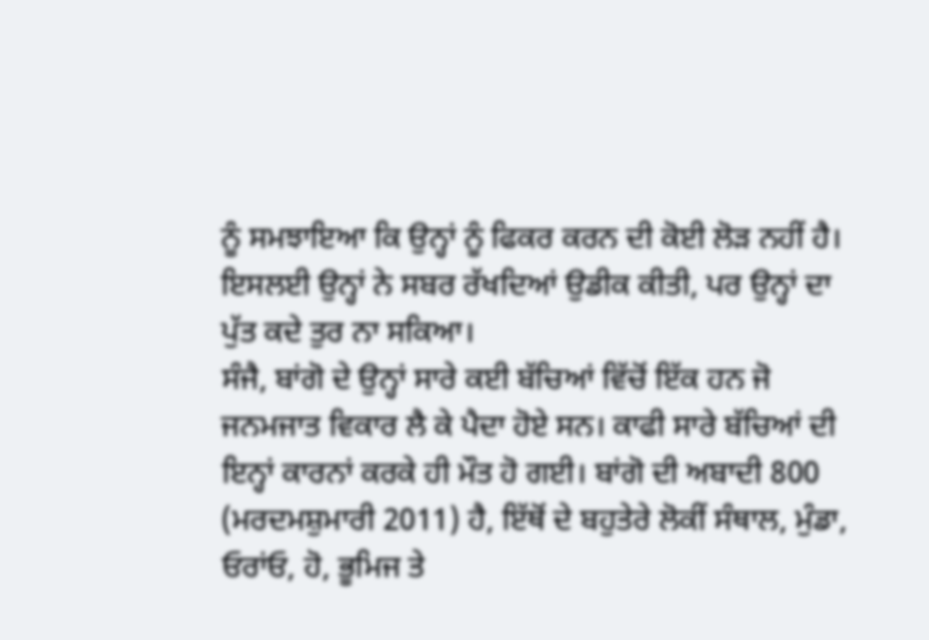ਨੂੰ ਸਮਝਾਇਆ ਕਿ ਉਨ੍ਹਾਂ ਨੂੰ ਫਿਕਰ ਕਰਨ ਦੀ ਕੋਈ ਲੋੜ ਨਹੀਂ ਹੈ। ਇਸਲਈ ਉਨ੍ਹਾਂ ਨੇ ਸਬਰ ਰੱਖਦਿਆਂ ਉਡੀਕ ਕੀਤੀ, ਪਰ ਉਨ੍ਹਾਂ ਦਾ ਪੁੱਤ ਕਦੇ ਤੁਰ ਨਾ ਸਕਿਆ।
ਸੰਜੈ, ਬਾਂਗੋ ਦੇ ਉਨ੍ਹਾਂ ਸਾਰੇ ਕਈ ਬੱਚਿਆਂ ਵਿੱਚੋਂ ਇੱਕ ਹਨ ਜੋ ਜਨਮਜਾਤ ਵਿਕਾਰ ਲੈ ਕੇ ਪੈਦਾ ਹੋਏ ਸਨ। ਕਾਫੀ ਸਾਰੇ ਬੱਚਿਆਂ ਦੀ ਇਨ੍ਹਾਂ ਕਾਰਨਾਂ ਕਰਕੇ ਹੀ ਮੌਤ ਹੋ ਗਈ। ਬਾਂਗੋ ਦੀ ਅਬਾਦੀ 800 (ਮਰਦਮਸ਼ੁਮਾਰੀ 2011) ਹੈ, ਇੱਥੋਂ ਦੇ ਬਹੁਤੇਰੇ ਲੋਕੀਂ ਸੰਥਾਲ, ਮੁੰਡਾ, ਓਰਾਂਓ, ਹੋ, ਭੂਮਿਜ ਤੇ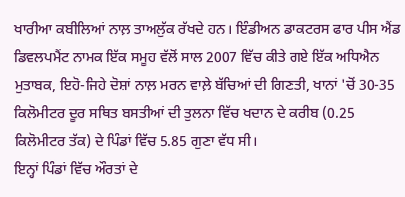ਖਾਰੀਆ ਕਬੀਲਿਆਂ ਨਾਲ਼ ਤਾਅਲੁੱਕ ਰੱਖਦੇ ਹਨ। ਇੰਡੀਅਨ ਡਾਕਟਰਸ ਫਾਰ ਪੀਸ ਐਂਡ ਡਿਵਲਪਮੈਂਟ ਨਾਮਕ ਇੱਕ ਸਮੂਹ ਵੱਲੋਂ ਸਾਲ 2007 ਵਿੱਚ ਕੀਤੇ ਗਏ ਇੱਕ ਅਧਿਐਨ ਮੁਤਾਬਕ, ਇਹੋ-ਜਿਹੇ ਦੋਸ਼ਾਂ ਨਾਲ਼ ਮਰਨ ਵਾਲ਼ੇ ਬੱਚਿਆਂ ਦੀ ਗਿਣਤੀ, ਖਾਨਾਂ 'ਚੋਂ 30-35 ਕਿਲੋਮੀਟਰ ਦੂਰ ਸਥਿਤ ਬਸਤੀਆਂ ਦੀ ਤੁਲਨਾ ਵਿੱਚ ਖਦਾਨ ਦੇ ਕਰੀਬ (0.25 ਕਿਲੋਮੀਟਰ ਤੱਕ) ਦੇ ਪਿੰਡਾਂ ਵਿੱਚ 5.85 ਗੁਣਾ ਵੱਧ ਸੀ।
ਇਨ੍ਹਾਂ ਪਿੰਡਾਂ ਵਿੱਚ ਔਰਤਾਂ ਦੇ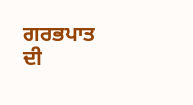ਗਰਭਪਾਤ ਦੀ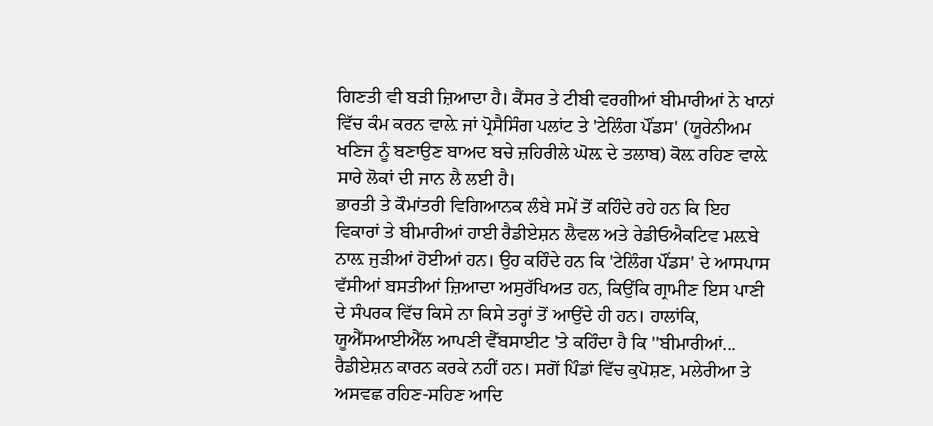ਗਿਣਤੀ ਵੀ ਬੜੀ ਜ਼ਿਆਦਾ ਹੈ। ਕੈਂਸਰ ਤੇ ਟੀਬੀ ਵਰਗੀਆਂ ਬੀਮਾਰੀਆਂ ਨੇ ਖਾਨਾਂ ਵਿੱਚ ਕੰਮ ਕਰਨ ਵਾਲ਼ੇ ਜਾਂ ਪ੍ਰੋਸੈਸਿੰਗ ਪਲਾਂਟ ਤੇ 'ਟੇਲਿੰਗ ਪੌਂਡਸ' (ਯੂਰੇਨੀਅਮ ਖਣਿਜ ਨੂੰ ਬਣਾਉਣ ਬਾਅਦ ਬਚੇ ਜ਼ਹਿਰੀਲੇ ਘੋਲ਼ ਦੇ ਤਲਾਬ) ਕੋਲ਼ ਰਹਿਣ ਵਾਲ਼ੇ ਸਾਰੇ ਲੋਕਾਂ ਦੀ ਜਾਨ ਲੈ ਲਈ ਹੈ।
ਭਾਰਤੀ ਤੇ ਕੌਮਾਂਤਰੀ ਵਿਗਿਆਨਕ ਲੰਬੇ ਸਮੇਂ ਤੋਂ ਕਹਿੰਦੇ ਰਹੇ ਹਨ ਕਿ ਇਹ ਵਿਕਾਰਾਂ ਤੇ ਬੀਮਾਰੀਆਂ ਹਾਈ ਰੈਡੀਏਸ਼ਨ ਲੈਵਲ ਅਤੇ ਰੇਡੀਓਐਕਟਿਵ ਮਲ਼ਬੇ ਨਾਲ਼ ਜੁੜੀਆਂ ਹੋਈਆਂ ਹਨ। ਉਹ ਕਹਿੰਦੇ ਹਨ ਕਿ 'ਟੇਲਿੰਗ ਪੌਂਡਸ' ਦੇ ਆਸਪਾਸ ਵੱਸੀਆਂ ਬਸਤੀਆਂ ਜ਼ਿਆਦਾ ਅਸੁਰੱਖਿਅਤ ਹਨ, ਕਿਉਂਕਿ ਗ੍ਰਾਮੀਣ ਇਸ ਪਾਣੀ ਦੇ ਸੰਪਰਕ ਵਿੱਚ ਕਿਸੇ ਨਾ ਕਿਸੇ ਤਰ੍ਹਾਂ ਤੋਂ ਆਉਂਦੇ ਹੀ ਹਨ। ਹਾਲਾਂਕਿ, ਯੂਐੱਸਆਈਐੱਲ ਆਪਣੀ ਵੈੱਬਸਾਈਟ 'ਤੇ ਕਹਿੰਦਾ ਹੈ ਕਿ ''ਬੀਮਾਰੀਆਂ... ਰੈਡੀਏਸ਼ਨ ਕਾਰਨ ਕਰਕੇ ਨਹੀਂ ਹਨ। ਸਗੋਂ ਪਿੰਡਾਂ ਵਿੱਚ ਕੁਪੋਸ਼ਣ, ਮਲੇਰੀਆ ਤੇ ਅਸਵਛ ਰਹਿਣ-ਸਹਿਣ ਆਦਿ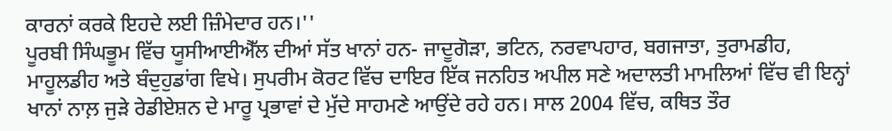ਕਾਰਨਾਂ ਕਰਕੇ ਇਹਦੇ ਲਈ ਜ਼ਿੰਮੇਦਾਰ ਹਨ।''
ਪੂਰਬੀ ਸਿੰਘਭੂਮ ਵਿੱਚ ਯੂਸੀਆਈਐੱਲ ਦੀਆਂ ਸੱਤ ਖਾਨਾਂ ਹਨ- ਜਾਦੂਗੋੜਾ, ਭਟਿਨ, ਨਰਵਾਪਹਾਰ, ਬਗਜਾਤਾ, ਤੁਰਾਮਡੀਹ, ਮਾਹੂਲਡੀਹ ਅਤੇ ਬੰਦੁਹੁਡਾਂਗ ਵਿਖੇ। ਸੁਪਰੀਮ ਕੋਰਟ ਵਿੱਚ ਦਾਇਰ ਇੱਕ ਜਨਹਿਤ ਅਪੀਲ ਸਣੇ ਅਦਾਲਤੀ ਮਾਮਲਿਆਂ ਵਿੱਚ ਵੀ ਇਨ੍ਹਾਂ ਖਾਨਾਂ ਨਾਲ਼ ਜੁੜੇ ਰੇਡੀਏਸ਼ਨ ਦੇ ਮਾਰੂ ਪ੍ਰਭਾਵਾਂ ਦੇ ਮੁੱਦੇ ਸਾਹਮਣੇ ਆਉਂਦੇ ਰਹੇ ਹਨ। ਸਾਲ 2004 ਵਿੱਚ, ਕਥਿਤ ਤੌਰ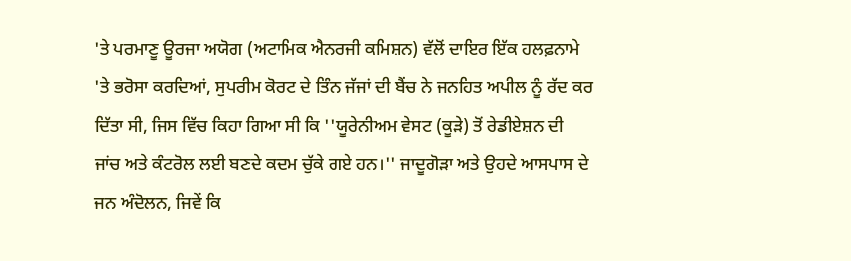'ਤੇ ਪਰਮਾਣੂ ਊਰਜਾ ਅਯੋਗ (ਅਟਾਮਿਕ ਐਨਰਜੀ ਕਮਿਸ਼ਨ) ਵੱਲੋਂ ਦਾਇਰ ਇੱਕ ਹਲਫ਼ਨਾਮੇ 'ਤੇ ਭਰੋਸਾ ਕਰਦਿਆਂ, ਸੁਪਰੀਮ ਕੋਰਟ ਦੇ ਤਿੰਨ ਜੱਜਾਂ ਦੀ ਬੈਂਚ ਨੇ ਜਨਹਿਤ ਅਪੀਲ ਨੂੰ ਰੱਦ ਕਰ ਦਿੱਤਾ ਸੀ, ਜਿਸ ਵਿੱਚ ਕਿਹਾ ਗਿਆ ਸੀ ਕਿ ''ਯੂਰੇਨੀਅਮ ਵੇਸਟ (ਕੂੜੇ) ਤੋਂ ਰੇਡੀਏਸ਼ਨ ਦੀ ਜਾਂਚ ਅਤੇ ਕੰਟਰੋਲ ਲਈ ਬਣਦੇ ਕਦਮ ਚੁੱਕੇ ਗਏ ਹਨ।'' ਜਾਦੂਗੋੜਾ ਅਤੇ ਉਹਦੇ ਆਸਪਾਸ ਦੇ ਜਨ ਅੰਦੋਲਨ, ਜਿਵੇਂ ਕਿ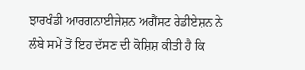ਝਾਰਖੰਡੀ ਆਰਗਨਾਈਜੇਸ਼ਨ ਅਗੈਂਸਟ ਰੇਡੀਏਸ਼ਨ ਨੇ ਲੰਬੇ ਸਮੇਂ ਤੋਂ ਇਹ ਦੱਸਣ ਦੀ ਕੋਸ਼ਿਸ਼ ਕੀਤੀ ਹੈ ਕਿ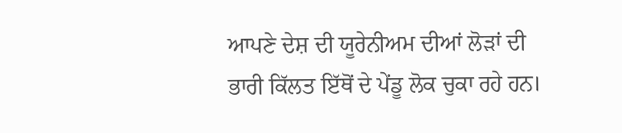ਆਪਣੇ ਦੇਸ਼ ਦੀ ਯੂਰੇਨੀਅਮ ਦੀਆਂ ਲੋੜਾਂ ਦੀ ਭਾਰੀ ਕਿੱਲਤ ਇੱਥੋਂ ਦੇ ਪੇਂਡੂ ਲੋਕ ਚੁਕਾ ਰਹੇ ਹਨ।